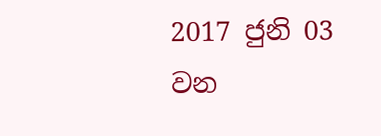2017 ජුනි 03 වන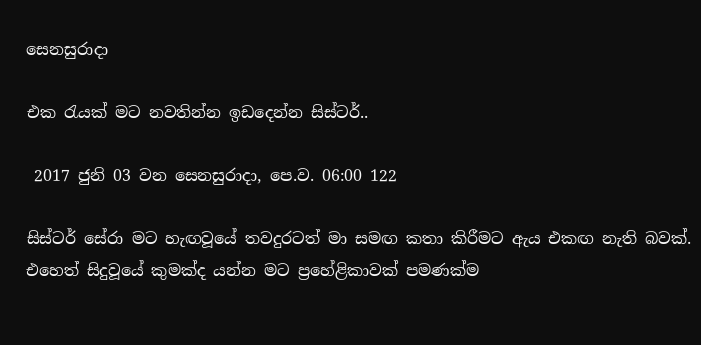සෙනසුරාදා

එක රැයක් මට නවතින්න ඉඩදෙන්න සිස්ටර්..

 2017 ජුනි 03 වන සෙනසුරාදා, පෙ.ව. 06:00 122

සිස්ටර් සේරා මට හැඟවූයේ තවදුරටත් මා සමඟ කතා කිරීමට ඇය එකඟ නැති බවක්. එහෙත් සිදුවූයේ කුමක්ද යන්න මට ප්‍රහේළිකාවක් පමණක්ම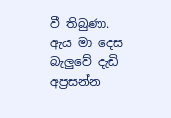වී තිබුණා. ඇය මා දෙස බැලුවේ දැඩි අප්‍රසන්න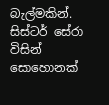බැල්මකින්. සිස්ටර් සේරා විසින් සොහොනක්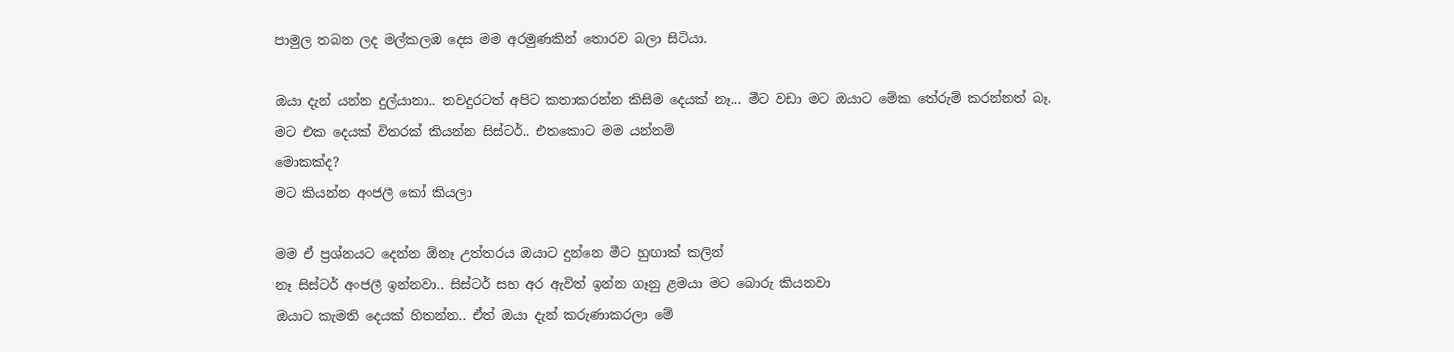පාමුල තබන ලද මල්කලඹ දෙස මම අරමුණකින් තොරව බලා සිටියා.

ඔයා දැන් යන්න දුල්යානා.. තවදුරටත් අපිට කතාකරන්න කිසිම දෙයක් නෑ... මීට වඩා මට ඔයාට මේක තේරුම් කරන්නත් බෑ.
මට එක දෙයක් විතරක් කියන්න සිස්ටර්.. එතකොට මම යන්නම්
මොකක්ද?
මට කියන්න අංජලී කෝ කියලා

මම ඒ ප්‍රශ්නයට දෙන්න ඕනෑ උත්තරය ඔයාට දුන්නෙ මීට හුඟාක් කලින්
නෑ සිස්ටර් අංජලී ඉන්නවා.. සිස්ටර් සහ අර ඇවිත් ඉන්න ගෑනු ළමයා මට බොරු කියනවා
ඔයාට කැමති දෙයක් හිතන්න.. ඒත් ඔයා දැන් කරුණාකරලා මේ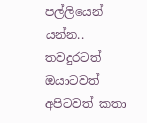පල්ලියෙන් යන්න.. තවදුරටත් ඔයාටවත් අපිටවත් කතා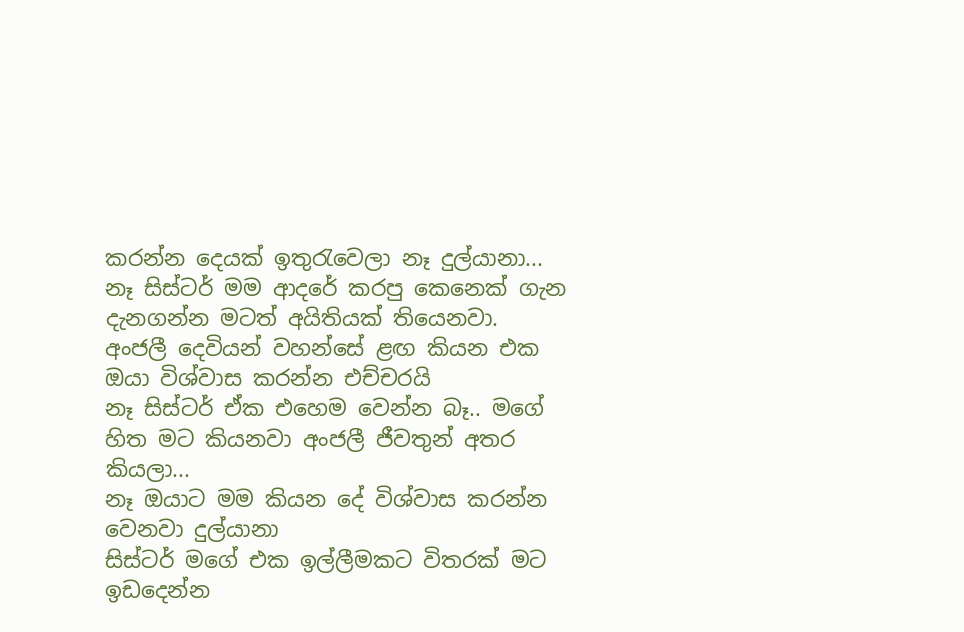කරන්න දෙයක් ඉතුරැවෙලා නෑ දුල්යානා...
නෑ සිස්ටර් මම ආදරේ කරපු කෙනෙක් ගැන දැනගන්න මටත් අයිතියක් තියෙනවා.
අංජලී දෙවියන් වහන්සේ ළඟ කියන එක ඔයා විශ්වාස කරන්න එච්චරයි
නෑ සිස්ටර් ඒක එහෙම වෙන්න බෑ.. මගේ හිත මට කියනවා අංජලී ජීවතුන් අතර කියලා...
නෑ ඔයාට මම කියන දේ විශ්වාස කරන්න වෙනවා දුල්යානා
සිස්ටර් මගේ එක ඉල්ලීමකට විතරක් මට ඉඩදෙන්න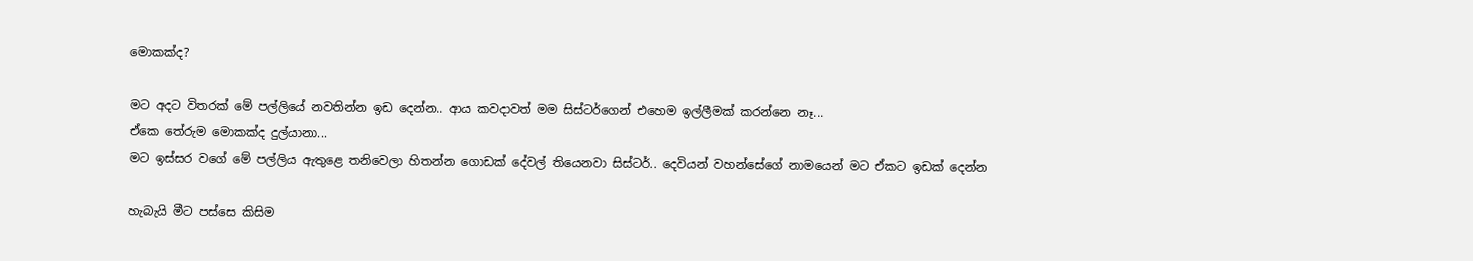මොකක්ද?

මට අදට විතරක් මේ පල්ලියේ නවතින්න ඉඩ දෙන්න.. ආය කවදාවත් මම සිස්ටර්ගෙන් එහෙම ඉල්ලීමක් කරන්නෙ නෑ...
ඒකෙ තේරුම මොකක්ද දුල්යානා...
මට ඉස්සර වගේ මේ පල්ලිය ඇතුළෙ තනිවෙලා හිතන්න ගොඩක් දේවල් තියෙනවා සිස්ටර්.. දෙවියන් වහන්සේගේ නාමයෙන් මට ඒකට ඉඩක් දෙන්න

හැබැයි මීට පස්සෙ කිසිම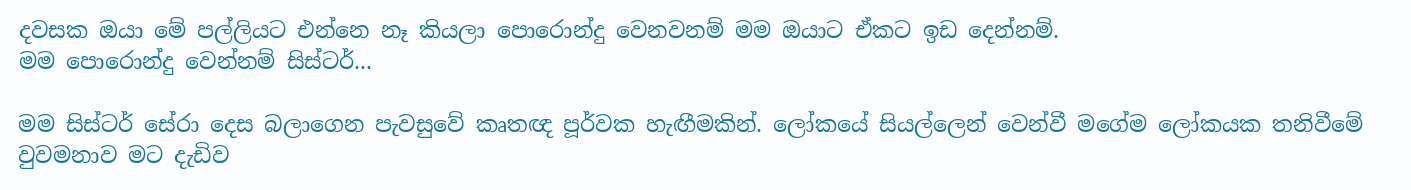දවසක ඔයා මේ පල්ලියට එන්නෙ නෑ කියලා පොරොන්දු වෙනවනම් මම ඔයාට ඒකට ඉඩ දෙන්නම්.
මම පොරොන්දු වෙන්නම් සිස්ටර්...

මම සිස්ටර් සේරා දෙස බලාගෙන පැවසුවේ කෘතඥ පූර්වක හැඟීමකින්. ලෝකයේ සියල්ලෙන් වෙන්වී මගේම ලෝකයක තනිවීමේ වුවමනාව මට දැඩිව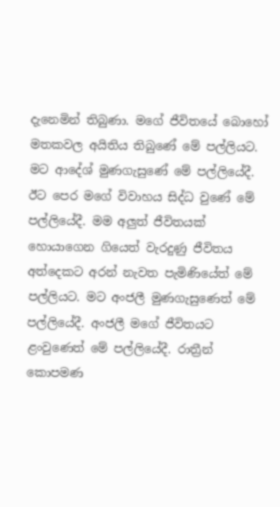දැනෙමින් තිබුණා. මගේ ජීවිතයේ බොහෝ මතකවල අයිතිය තිබුණේ මේ පල්ලියට. මට ආදේශ් මුණගැසුණේ මේ පල්ලියේදී. ඊට‍ පෙර මගේ විවාහය සිද්ධ වුණේ මේ පල්ලියේදී. මම අලුත් ජීවිතයක් හොයාගෙන ගියෙත් වැරදුණු ජීවිතය අත්දෙකට අරන් නැවත පැමිණියේත් මේ පල්ලියට. මට අංජලී මුණගැසුණෙත් මේ පල්ලියේදී. අංජලී මගේ ජීවිතයට ළංවුණෙත් මේ පල්ලියේදී. රාත්‍රීන් කොපමණ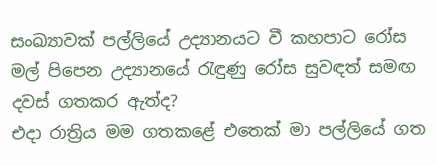සංඛ්‍යාවක් පල්ලියේ උද්‍යානයට වී කහපාට රෝස මල් පිපෙන උද්‍යානයේ රැඳුණු රෝස සුවඳත් සමඟ දවස් ගතකර ඇත්ද?
එදා රාත්‍රිය මම ගතකළේ එතෙක් මා පල්ලියේ ගත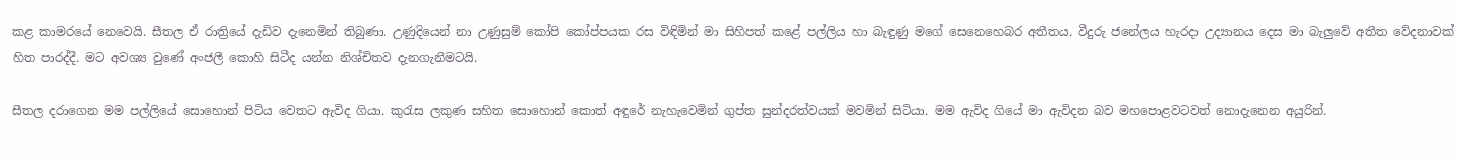කළ කාමරයේ නෙවෙයි. සීතල ඒ රාත්‍රියේ දැඩිව දැනෙමින් තිබුණා. උණුදියෙන් නා උණුසුම් කෝපි කෝප්පයක රස විඳිමින් මා සිහිපත් කළේ පල්ලිය හා බැඳුණු මගේ සෙනෙහෙබර අතීතය. වීදුරු ජනේලය හැරදා උද්‍යානය දෙස මා බැලුවේ අතීත වේදනාවක් හිත පාරද්දී. මට අවශ්‍ය වුණේ අංජලී කොහි සිටීද යන්න නිශ්චිතව දැනගැනීමටයි.

සීතල දරාගෙන මම පල්ලියේ සොහොන් පිටිය වෙතට ඇවිද ගියා. කුරැස ලකුණ සහිත සොහොන් කොත් අඳුරේ නැහැවෙමින් ගුප්ත සුන්දරත්වයක් මවමින් සිටියා. මම ඇවිද ගියේ මා ඇවිදන බව මහපොළවටවත් නොදැනෙන අයුරින්.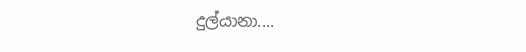දුල්යානා....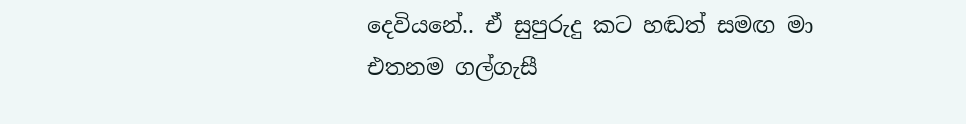දෙවියනේ.. ඒ සුපුරුදු කට හඬත් සමඟ මා එතනම ගල්ගැසී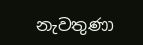නැවතුණා